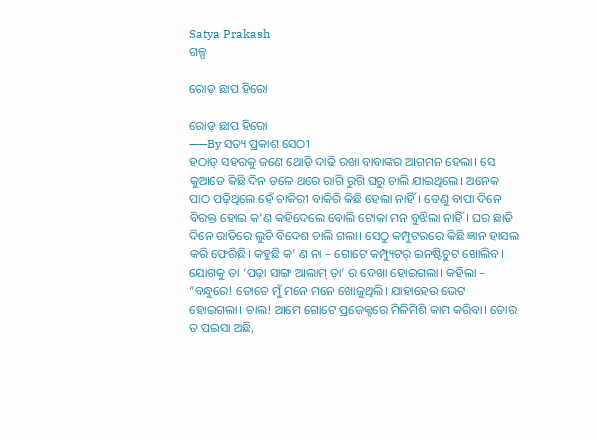Satya Prakash
ଗଳ୍ପ

ରୋଡ଼ ଛାପ ହିରୋ

ରୋଡ଼ ଛାପ ହିରୋ
——By ସତ୍ୟ ପ୍ରକାଶ ସେଠୀ
ହଠାତ୍ ସହରକୁ ଜଣେ ଥୋଡ଼ି ଦାଢି ରଖା ବାବାଙ୍କର ଆଗମନ ହେଲା। ସେ କୁଆଡେ କିଛି ଦିନ ତଳେ ଥରେ ରାଗି ରୁଗି ଘରୁ ଚାଲି ଯାଇଥିଲେ। ଅନେକ ପାଠ ପଢ଼ିଥିଲେ ହେଁ ଚାକିରୀ ବାକିରି କିଛି ହେଲା ନାହିଁ। ତେଣୁ ବାପା ଦିନେ ବିରକ୍ତ ହୋଇ କ’ଣ କହିଦେଲେ ବୋଲି ଟୋକା ମନ ବୁଝିଲା ନାହିଁ। ଘର ଛାଡି ଦିନେ ରାତିରେ ଲୁଚି ବିଦେଶ ଚାଲି ଗଲା। ସେଠୁ କମ୍ପୁଟରରେ କିଛି ଜ୍ଞାନ ହାସଲ କରି ଫେରିଛି। କହୁଛି କ’ ଣ ନା – ଗୋଟେ କମ୍ପ୍ୟୁଟର୍ ଇନଷ୍ଟିଚୁଟ ଖୋଲିବ। ଯୋଗକୁ ତା ‘ପଢ଼ା ସାଙ୍ଗ ଆଲାମ୍ ତା’ ର ଦେଖା ହୋଇଗଲା। କହିଲା – “ବନ୍ଧୁରେ! ତୋତେ ମୁଁ ମନେ ମନେ ଖୋଜୁଥିଲି। ଯାହାହେଉ ଭେଟ ହୋଇଗଲା। ଚାଲ! ଆମେ ଗୋଟେ ପ୍ରଜେକ୍ଟରେ ମିଳିମିଶି କାମ କରିବା। ତୋର ତ ପଇସା ଅଛି,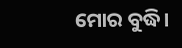ମୋର ବୁଦ୍ଧି।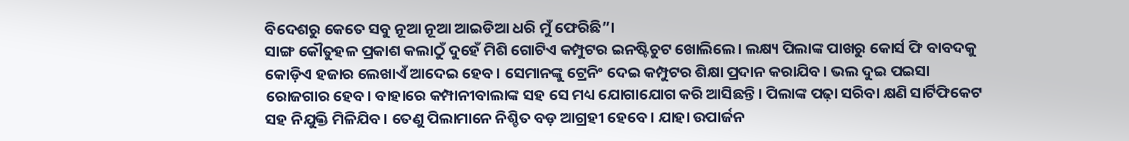ବିଦେଶରୁ କେତେ ସବୁ ନୂଆ ନୂଆ ଆଇଡିଆ ଧରି ମୁଁ ଫେରିଛି”।
ସାଙ୍ଗ କୌତୁହଳ ପ୍ରକାଶ କଲାଠୁଁ ଦୁହେଁ ମିଶି ଗୋଟିଏ କମ୍ପୁଟର ଇନଷ୍ଟିଚୁଟ ଖୋଲିଲେ। ଲକ୍ଷ୍ୟ ପିଲାଙ୍କ ପାଖରୁ କୋର୍ସ ଫି ବାବଦକୁ କୋଡ଼ିଏ ହଜାର ଲେଖାଏଁ ଆଦେଇ ହେବ। ସେମାନଙ୍କୁ ଟ୍ରେନିଂ ଦେଇ କମ୍ପୁଟର ଶିକ୍ଷା ପ୍ରଦାନ କରାଯିବ। ଭଲ ଦୁଇ ପଇସା ରୋଜଗାର ହେବ। ବାହାରେ କମ୍ପାନୀବାଲାଙ୍କ ସହ ସେ ମଧ୍ୟ ଯୋଗାଯୋଗ କରି ଆସିଛନ୍ତି। ପିଲାଙ୍କ ପଢ଼ା ସରିବା କ୍ଷଣି ସାର୍ଟିଫିକେଟ ସହ ନିଯୁକ୍ତି ମିଳିଯିବ। ତେଣୁ ପିଲାମାନେ ନିଶ୍ଚିତ ବଡ଼ ଆଗ୍ରହୀ ହେବେ। ଯାହା ଉପାର୍ଜନ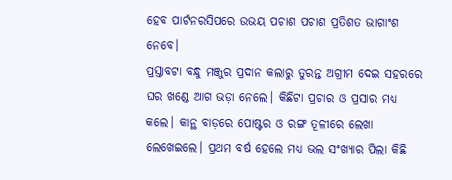ହେବ ପାର୍ଟନରସିପରେ ଉଭୟ ପଚାଶ ପଚାଶ ପ୍ରତିଶତ ଭାଗାଂଶ ନେବେ।
ପ୍ରସ୍ତାବଟା ବନ୍ଧୁ ମଞ୍ଜୁର ପ୍ରଦାନ କଲାରୁ ତୁରନ୍ତ ଅଗ୍ରୀମ ଦେଇ ସହରରେ ଘର ଖଣ୍ଡେ ଆଗ ଭଡ଼ା ନେଲେ। କିଛିଟା ପ୍ରଚାର ଓ ପ୍ରସାର ମଧ୍ଯ କଲେ। କାନ୍ଥ ବାଡ଼ରେ ପୋଷ୍ଟର ଓ ରଙ୍ଗ ତୂଳୀରେ ଲେଖା ଲେଖେଇଲେ। ପ୍ରଥମ ବର୍ଷ ହେଲେ ମଧ୍ଯ ଭଲ ସଂଖ୍ୟାର ପିଲା କିଛି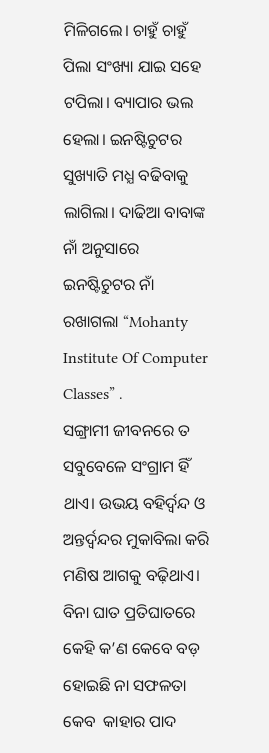ମିଳିଗଲେ। ଚାହୁଁ ଚାହୁଁ ପିଲା ସଂଖ୍ୟା ଯାଇ ସହେ ଟପିଲା। ବ୍ୟାପାର ଭଲ ହେଲା। ଇନଷ୍ଟିଚୁଟର ସୁଖ୍ୟାତି ମଧ୍ଯ ବଢିବାକୁ ଲାଗିଲା। ଦାଢିଆ ବାବାଙ୍କ ନାଁ ଅନୁସାରେ ଇନଷ୍ଟିଚୁଟର ନାଁ ରଖାଗଲା “Mohanty Institute Of Computer Classes” .
ସଙ୍ଗ୍ରାମୀ ଜୀବନରେ ତ ସବୁବେଳେ ସଂଗ୍ରାମ ହିଁ ଥାଏ। ଉଭୟ ବହିର୍ଦ୍ଵନ୍ଦ ଓ ଅନ୍ତର୍ଦ୍ୱନ୍ଦର ମୁକାବିଲା କରି ମଣିଷ ଆଗକୁ ବଢ଼ିଥାଏ। ବିନା ଘାତ ପ୍ରତିଘାତରେ କେହି କ’ଣ କେବେ ବଡ଼ ହୋଇଛି ନା ସଫଳତା କେବ  କାହାର ପାଦ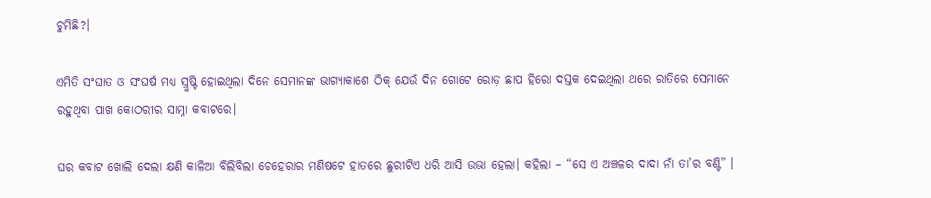ଚୁମିଛି?।

ଏମିତି ସଂଘାତ ଓ ସଂଘର୍ଷ ମଧ୍ୟ ସ୍ରୁଷ୍ଟି ହୋଇଥିଲା ଦିନେ ସେମାନଙ୍କ ଭାଗ୍ୟାକାଶେ ଠିକ୍ ଯେଉଁ ଦିନ ଗୋଟେ ରୋଡ଼ ଛାପ ହିରୋ ଦସ୍ତକ ଦେଇଥିଲା ଥରେ ରାତିରେ ସେମାନେ ରହୁଥିବା ପାଖ କୋଠରୀର ସାମ୍ନା କବାଟରେ।

ଘର କବାଟ ଖୋଲି ଦେଲା କ୍ଷଣି କାଳିଆ ବିଲିବିଲା ଚେହେରାର ମଣିଷଟେ ହାତରେ ଛୁରୀଟିଏ ଧରି ଆସି ଉଭା ହେଲା। କହିଲା – “ସେ ଏ ଅଞ୍ଚଳର ଦାଦା ନାଁ ତା’ର ବଣ୍ଟି” ।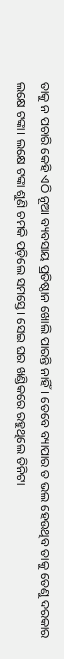ତାକୁ ନ ପଚାରି କେହି ଏଠି ନୂଆ ବ୍ୟବସାୟ ପ୍ରତିଷ୍ଠାନ ଖୋଲି ପାରନ୍ତି ନାହିଁ। ତେବେ ବ୍ୟାପାର ତ ଭଲ ହେଉଥିବ ତାକୁ ତେଣୁ ଦରକାର ଲକ୍ଷେ ଟଙ୍କା। ଲକ୍ଷେ ଟଙ୍କା ଶୁଣି ଚମକି ପଡ଼ିଲେ ସମସ୍ତେ। ସେଇ ଘର ଖଣ୍ଡିକରେ ରହୁଥିଲେ ତିନିଟା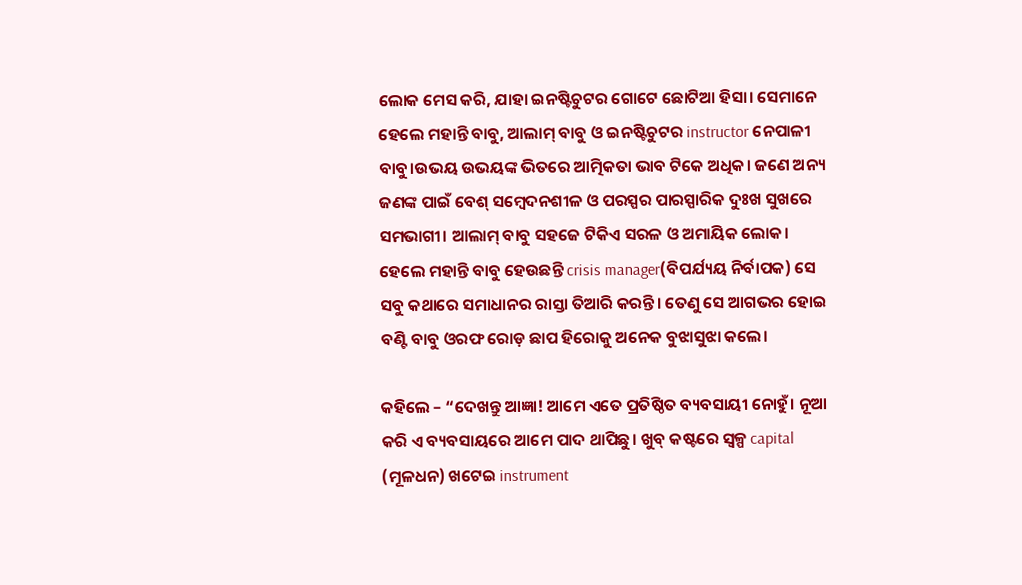ଲୋକ ମେସ କରି, ଯାହା ଇନଷ୍ଟିଚୁଟର ଗୋଟେ ଛୋଟିଆ ହିସା। ସେମାନେ ହେଲେ ମହାନ୍ତି ବାବୁ, ଆଲାମ୍ ବାବୁ ଓ ଇନଷ୍ଟିଚୁଟର instructor ନେପାଳୀ ବାବୁ।ଉଭୟ ଉଭୟଙ୍କ ଭିତରେ ଆତ୍ମିକତା ଭାବ ଟିକେ ଅଧିକ। ଜଣେ ଅନ୍ୟ ଜଣଙ୍କ ପାଇଁ ବେଶ୍ ସମ୍ବେଦନଶୀଳ ଓ ପରସ୍ପର ପାରସ୍ପାରିକ ଦୁଃଖ ସୁଖରେ ସମଭାଗୀ। ଆଲାମ୍ ବାବୁ ସହଜେ ଟିକିଏ ସରଳ ଓ ଅମାୟିକ ଲୋକ। ହେଲେ ମହାନ୍ତି ବାବୁ ହେଉଛନ୍ତି crisis manager(ବିପର୍ଯ୍ୟୟ ନିର୍ବାପକ) ସେ ସବୁ କଥାରେ ସମାଧାନର ରାସ୍ତା ତିଆରି କରନ୍ତି। ତେଣୁ ସେ ଆଗଭର ହୋଇ ବଣ୍ଟି ବାବୁ ଓରଫ ରୋଡ଼ ଛାପ ହିରୋକୁ ଅନେକ ବୁଝାସୁଝା କଲେ।

କହିଲେ – “ଦେଖନ୍ତୁ ଆଜ୍ଞା! ଆମେ ଏତେ ପ୍ରତିଷ୍ଠିତ ବ୍ୟବସାୟୀ ନୋହୁଁ। ନୂଆ କରି ଏ ବ୍ୟବସାୟରେ ଆମେ ପାଦ ଥାପିଛୁ। ଖୁବ୍ କଷ୍ଟରେ ସ୍ଵଳ୍ପ capital (ମୂଳଧନ) ଖଟେଇ instrument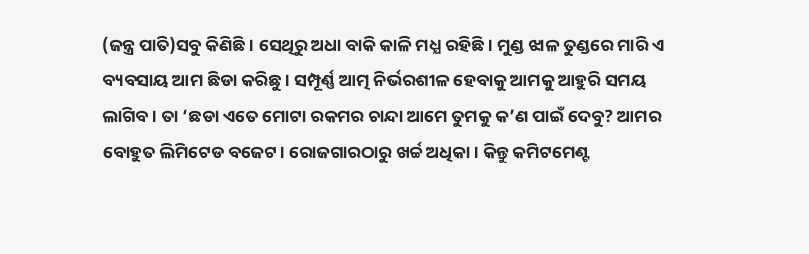(ଜନ୍ତ୍ର ପାତି)ସବୁ କିଣିଛି। ସେଥିରୁ ଅଧା ବାକି କାଳି ମଧ୍ଯ ରହିଛି। ମୁଣ୍ଡ ଝାଳ ତୁଣ୍ଡରେ ମାରି ଏ ବ୍ୟବସାୟ ଆମ ଛିଡା କରିଛୁ। ସମ୍ପୂର୍ଣ୍ଣ ଆତ୍ମ ନିର୍ଭରଶୀଳ ହେବାକୁ ଆମକୁ ଆହୁରି ସମୟ ଲାଗିବ। ତା ‘ଛଡା ଏତେ ମୋଟା ରକମର ଚାନ୍ଦା ଆମେ ତୁମକୁ କ’ଣ ପାଇଁ ଦେବୁ? ଆମର ବୋହୁତ ଲିମିଟେଡ ବଜେଟ। ରୋଜଗାରଠାରୁ ଖର୍ଚ୍ଚ ଅଧିକା। କିନ୍ତୁ କମିଟମେଣ୍ଟ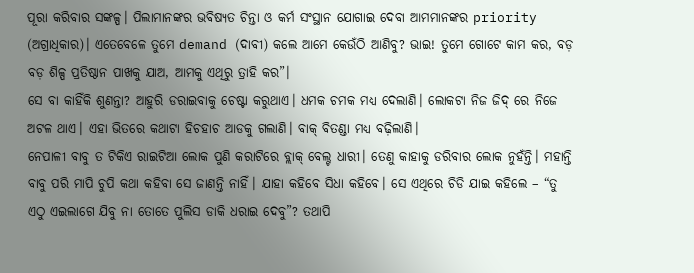ପୂରା କରିବାର ସଙ୍କଳ୍ପ। ପିଲାମାନଙ୍କର ଭବିଷ୍ୟତ ଚିନ୍ତା ଓ କର୍ମ ସଂସ୍ଥାନ ଯୋଗାଇ ଦେବା ଆମମାନଙ୍କର priority (ଅଗ୍ରାଧିକାର)। ଏତେବେଳେ ତୁମେ demand (ଦାବୀ) କଲେ ଆମେ କେଉଁଠି ଆଣିବୁ? ଭାଇ! ତୁମେ ଗୋଟେ କାମ କର, ବଡ଼ ବଡ଼ ଶିଳ୍ପ ପ୍ରତିଷ୍ଠାନ ପାଖକୁ ଯାଅ, ଆମକୁ ଏଥିରୁ ତ୍ରାହି କର”।
ସେ ବା କାହିଁକି ଶୁଣନ୍ତା? ଆହୁରି ଡରାଇବାକୁ ଚେଷ୍ଟା କରୁଥାଏ। ଧମକ ଚମକ ମଧ୍ୟ ଦେଲାଣି। ଲୋକଟା ନିଜ ଜିଦ୍ ରେ ନିଜେ ଅଟଳ ଥାଏ। ଏହା ଭିତରେ କଥାଟା ହିଚହାଚ ଆଡକୁ ଗଲାଣି। ବାକ୍ ବିତଣ୍ଡା ମଧ୍ଯ ବଢ଼ିଲାଣି।
ନେପାଳୀ ବାବୁ ତ ଟିକିଏ ରାଇଟିଆ ଲୋକ ପୁଣି କରାଟିରେ ବ୍ଲାକ୍ ବେଲ୍ଟ ଧାରୀ। ତେଣୁ କାହାକୁ ଡରିବାର ଲୋକ ନୁହଁନ୍ତି। ମହାନ୍ତି ବାବୁ ପରି ମାପି ଚୁପି କଥା କହିବା ସେ ଜାଣନ୍ତି ନାହିଁ। ଯାହା କହିବେ ସିଧା କହିବେ। ସେ ଏଥିରେ ଚିଡି ଯାଇ କହିଲେ – “ତୁ ଏଠୁ ଏଇଲାଗେ ଯିବୁ ନା ତୋତେ ପୁଲିସ ଡାକି ଧରାଇ ଦେବୁ”? ତଥାପି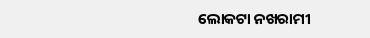ଲୋକଟା ନଖରାମୀ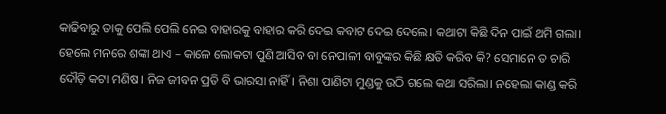କାଢିବାରୁ ତାକୁ ପେଲି ପେଲି ନେଇ ବାହାରକୁ ବାହାର କରି ଦେଇ କବାଟ ଦେଇ ଦେଲେ। କଥାଟା କିଛି ଦିନ ପାଇଁ ଥମି ଗଲା। ହେଲେ ମନରେ ଶଙ୍କା ଥାଏ – କାଳେ ଲୋକଟା ପୁଣି ଆସିବ ବା ନେପାଳୀ ବାବୁଙ୍କର କିଛି କ୍ଷତି କରିବ କି? ସେମାନେ ତ ଚାରି ଦୌଡ଼ି କଟା ମଣିଷ। ନିଜ ଜୀବନ ପ୍ରତି ବି ଭାରସା ନାହିଁ। ନିଶା ପାଣିଟା ମୁଣ୍ଡକୁ ଉଠି ଗଲେ କଥା ସରିଲା। ନହେଲା କାଣ୍ଡ କରି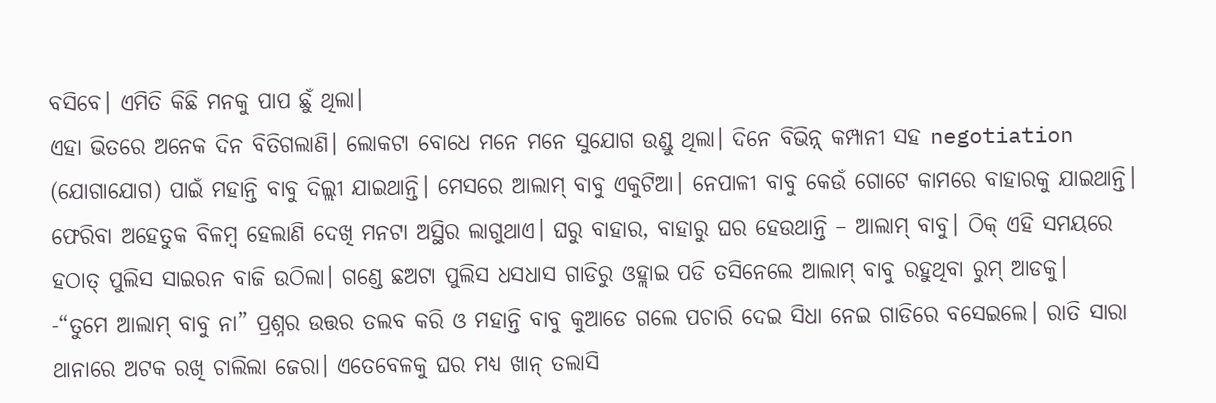ବସିବେ। ଏମିତି କିଛି ମନକୁ ପାପ ଛୁଁ ଥିଲା।
ଏହା ଭିତରେ ଅନେକ ଦିନ ବିତିଗଲାଣି। ଲୋକଟା ବୋଧେ ମନେ ମନେ ସୁଯୋଗ ଉଣ୍ଡୁ ଥିଲା। ଦିନେ ବିଭିନ୍ନ୍ କମ୍ପାନୀ ସହ negotiation (ଯୋଗାଯୋଗ) ପାଇଁ ମହାନ୍ତି ବାବୁ ଦିଲ୍ଲୀ ଯାଇଥାନ୍ତି। ମେସରେ ଆଲାମ୍ ବାବୁ ଏକୁଟିଆ। ନେପାଳୀ ବାବୁ କେଉଁ ଗୋଟେ କାମରେ ବାହାରକୁ ଯାଇଥାନ୍ତି। ଫେରିବା ଅହେତୁକ ବିଳମ୍ବ ହେଲାଣି ଦେଖି ମନଟା ଅସ୍ଥିର ଲାଗୁଥାଏ। ଘରୁ ବାହାର, ବାହାରୁ ଘର ହେଉଥାନ୍ତି – ଆଲାମ୍ ବାବୁ। ଠିକ୍ ଏହି ସମୟରେ ହଠାତ୍ ପୁଲିସ ସାଇରନ ବାଜି ଉଠିଲା। ଗଣ୍ଡେ ଛଅଟା ପୁଲିସ ଧସଧାସ ଗାଡିରୁ ଓହ୍ଲାଇ ପଡି ତସିନେଲେ ଆଲାମ୍ ବାବୁ ରହୁଥିବା ରୁମ୍ ଆଡକୁ।
-“ତୁମେ ଆଲାମ୍ ବାବୁ ନା” ପ୍ରଶ୍ନର ଉତ୍ତର ତଲବ କରି ଓ ମହାନ୍ତି ବାବୁ କୁଆଡେ ଗଲେ ପଚାରି ଦେଇ ସିଧା ନେଇ ଗାଡିରେ ବସେଇଲେ। ରାତି ସାରା ଥାନାରେ ଅଟକ ରଖି ଚାଲିଲା ଜେରା। ଏତେବେଳକୁ ଘର ମଧ୍ଯ ଖାନ୍ ତଲାସି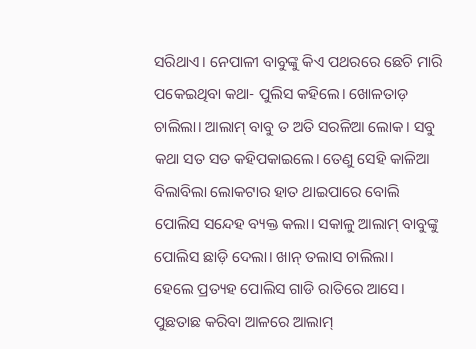ସରିଥାଏ। ନେପାଳୀ ବାବୁଙ୍କୁ କିଏ ପଥରରେ ଛେଚି ମାରି ପକେଇଥିବା କଥା- ପୁଲିସ କହିଲେ। ଖୋଳତାଡ଼ ଚାଲିଲା। ଆଲାମ୍ ବାବୁ ତ ଅତି ସରଳିଆ ଲୋକ। ସବୁ କଥା ସତ ସତ କହିପକାଇଲେ। ତେଣୁ ସେହି କାଳିଆ ବିଲାବିଲା ଲୋକଟାର ହାତ ଥାଇପାରେ ବୋଲି ପୋଲିସ ସନ୍ଦେହ ବ୍ୟକ୍ତ କଲା। ସକାଳୁ ଆଲାମ୍ ବାବୁଙ୍କୁ ପୋଲିସ ଛାଡ଼ି ଦେଲା। ଖାନ୍ ତଲାସ ଚାଲିଲା।
ହେଲେ ପ୍ରତ୍ୟହ ପୋଲିସ ଗାଡି ରାତିରେ ଆସେ। ପୁଛତାଛ କରିବା ଆଳରେ ଆଲାମ୍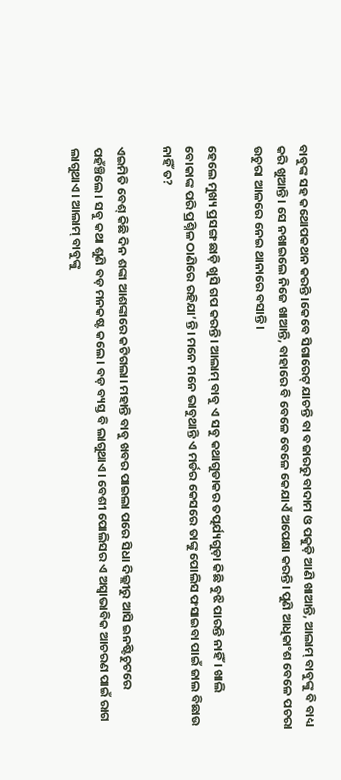ବାବୁଙ୍କ ସହ କଥୋପକଥନ କରନ୍ତି ।କେବେ ସିଗାରେଟ୍ ଯାଚନ୍ତି ବା ବଜାରରୁ ବାଦାମ ଓ ପକୁଡ଼ି ଆଣି ଖାଆନ୍ତି, ଆଲାମ୍ ବାବୁଙ୍କୁ ବି ବାଧ୍ୟ କରି ଖୁଆନ୍ତି। ସେ ନଖାଇଲେ ନିଜେ ଖାଆନ୍ତି, ବାହାରେ ବି ବେଳେ ବେଳେ କେଯାଏଁ ଅପେକ୍ଷା କରନ୍ତି। ପୁଣି ଆଧିକାଂଶ ବେଳେ ପଚରା ଉଚୁରା ଆଳରେ ନେଇ ଥାନାରେ ବସାନ୍ତି।

ହେଲେ ମୁଖ୍ୟ ପ୍ରସଙ୍ଗ ଛାଡ଼ି ଖୁସି ଗପ କରନ୍ତି। ଆଲାମ୍ ବାବୁ ଏ ସବୁ କଥାଗୁଡାକର ତତ୍ପର୍ଯ୍ୟଗୁଡ଼ା କିଛି ବୁଝି ପାରନ୍ତି ନାହିଁ । ଖାଲି ବୋକାଙ୍କ ପରି ପ୍ରଶ୍ନିଳ ଠାଣିରେ ରହିଯା’ନ୍ତି। ମନେ ମନେ ଭାବୁଥାନ୍ତି ଏ ମର୍ଡର କେସରେ ତାଙ୍କୁ ପୋଲିସ ଫସାଇବା ପାଇଁ ଜାଲ ବିଛାଉ ନାହିଁ ତ?

ଏଇମିତି ବେଶ୍ କିଛି ଦିନ ଶଙ୍କା ଆଶଙ୍କାରେ କଟିଗଲା। ମହାନ୍ତି ବାବୁ ଖବର ପାଇଲା ପରେ ସିଧା ଦିଲ୍ଲୀରୁ ଆସି ଇନଷ୍ଟିଚୁଟରେ ପହଁଞ୍ଚିଲେ। ସବୁ କଥା ଶୁଣି ବଡ଼ ମନକଷ୍ଟ କଲେ। ବଡ଼ ବ୍ୟସ୍ତ ବି ଲାଗୁଥାଏ। ବେଶୀ ପୋଲିସର ଏ ଅସ୍ୱାଭାବିକ ଆଚରଣ ପାଇଁ ରାଗ ଲାଗୁଥାଏ। ଆଲାମ୍ ବାବୁଙ୍କୁ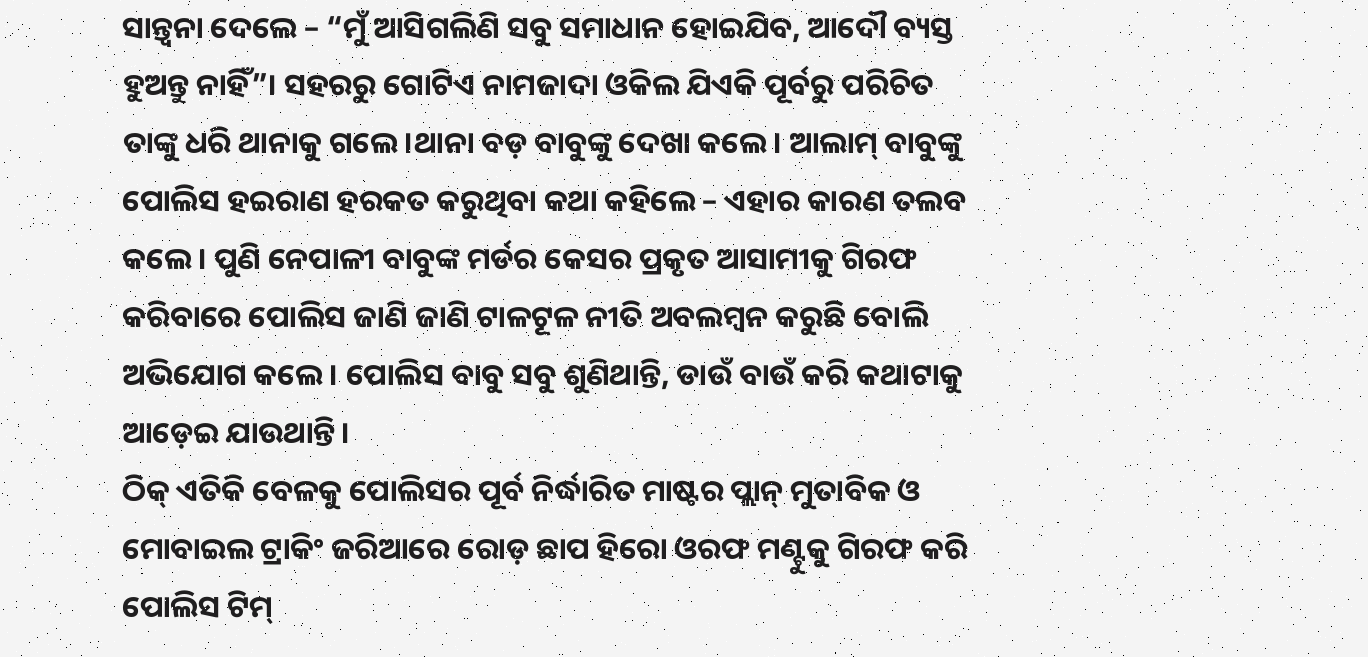ସାନ୍ତ୍ଵନା ଦେଲେ – “ମୁଁ ଆସିଗଲିଣି ସବୁ ସମାଧାନ ହୋଇଯିବ, ଆଦୌ ବ୍ୟସ୍ତ ହୁଅନ୍ତୁ ନାହିଁ”। ସହରରୁ ଗୋଟିଏ ନାମଜାଦା ଓକିଲ ଯିଏକି ପୂର୍ବରୁ ପରିଚିତ ତାଙ୍କୁ ଧରି ଥାନାକୁ ଗଲେ।ଥାନା ବଡ଼ ବାବୁଙ୍କୁ ଦେଖା କଲେ। ଆଲାମ୍ ବାବୁଙ୍କୁ ପୋଲିସ ହଇରାଣ ହରକତ କରୁଥିବା କଥା କହିଲେ – ଏହାର କାରଣ ତଲବ କଲେ। ପୁଣି ନେପାଳୀ ବାବୁଙ୍କ ମର୍ଡର କେସର ପ୍ରକୃତ ଆସାମୀକୁ ଗିରଫ କରିବାରେ ପୋଲିସ ଜାଣି ଜାଣି ଟାଳଟୂଳ ନୀତି ଅବଲମ୍ବନ କରୁଛି ବୋଲି ଅଭିଯୋଗ କଲେ। ପୋଲିସ ବାବୁ ସବୁ ଶୁଣିଥାନ୍ତି, ଡାଉଁ ବାଉଁ କରି କଥାଟାକୁ ଆଡ଼େଇ ଯାଉଥାନ୍ତି।
ଠିକ୍ ଏତିକି ବେଳକୁ ପୋଲିସର ପୂର୍ବ ନିର୍ଦ୍ଧାରିତ ମାଷ୍ଟର ପ୍ଲାନ୍ ମୁତାବିକ ଓ ମୋବାଇଲ ଟ୍ରାକିଂ ଜରିଆରେ ରୋଡ଼ ଛାପ ହିରୋ ଓରଫ ମଣ୍ଟୁକୁ ଗିରଫ କରି ପୋଲିସ ଟିମ୍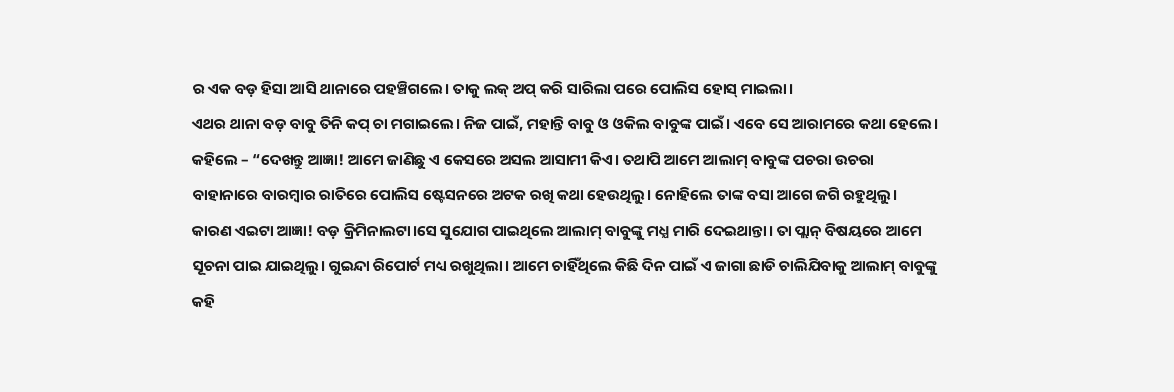ର ଏକ ବଡ଼ ହିସା ଆସି ଥାନାରେ ପହଞ୍ଚିଗଲେ। ତାକୁ ଲକ୍ ଅପ୍ କରି ସାରିଲା ପରେ ପୋଲିସ ହୋସ୍ ମାଇଲା।
ଏଥର ଥାନା ବଡ଼ ବାବୁ ତିନି କପ୍ ଚା ମଗାଇଲେ। ନିଜ ପାଇଁ, ମହାନ୍ତି ବାବୁ ଓ ଓକିଲ ବାବୁଙ୍କ ପାଇଁ। ଏବେ ସେ ଆରାମରେ କଥା ହେଲେ। କହିଲେ – “ଦେଖନ୍ତୁ ଆଜ୍ଞା! ଆମେ ଜାଣିଛୁ ଏ କେସରେ ଅସଲ ଆସାମୀ କିଏ। ତଥାପି ଆମେ ଆଲାମ୍ ବାବୁଙ୍କ ପଚରା ଉଚରା ବାହାନାରେ ବାରମ୍ବାର ରାତିରେ ପୋଲିସ ଷ୍ଟେସନରେ ଅଟକ ରଖି କଥା ହେଉଥିଲୁ। ନୋହିଲେ ତାଙ୍କ ବସା ଆଗେ ଜଗି ରହୁଥିଲୁ। କାରଣ ଏଇଟା ଆଜ୍ଞା! ବଡ଼ କ୍ରିମିନାଲଟା।ସେ ସୁଯୋଗ ପାଇଥିଲେ ଆଲାମ୍ ବାବୁଙ୍କୁ ମଧ୍ଯ ମାରି ଦେଇଥାନ୍ତା। ତା ପ୍ଲାନ୍ ବିଷୟରେ ଆମେ ସୂଚନା ପାଇ ଯାଇଥିଲୁ। ଗୁଇନ୍ଦା ରିପୋର୍ଟ ମଧ୍ୟ ରଖୁଥିଲା। ଆମେ ଚାହିଁଥିଲେ କିଛି ଦିନ ପାଇଁ ଏ ଜାଗା ଛାଡି ଚାଲିଯିବାକୁ ଆଲାମ୍ ବାବୁଙ୍କୁ କହି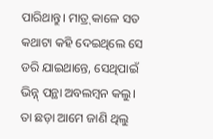ପାରିଥାନ୍ତୁ। ମାତ୍ର୍ କାଳେ ସତ କଥାଟା କହି ଦେଇଥିଲେ ସେ ଡରି ଯାଇଥାନ୍ତେ, ସେଥିପାଇଁ ଭିନ୍ନ୍ ପନ୍ଥା ଅବଲମ୍ବନ କଲୁ। ତା ଛଡ଼ା ଆମେ ଜାଣି ଥିଲୁ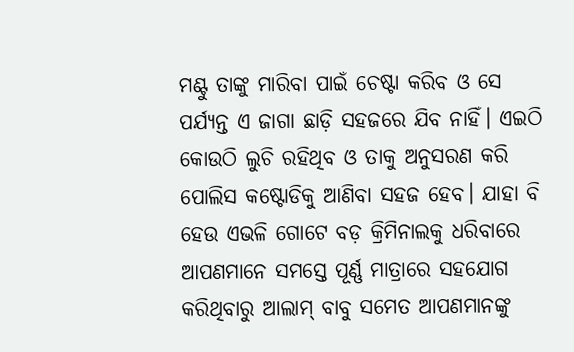ମଣ୍ଟୁ ତାଙ୍କୁ ମାରିବା ପାଇଁ ଚେଷ୍ଟା କରିବ ଓ ସେ ପର୍ଯ୍ୟନ୍ତ ଏ ଜାଗା ଛାଡ଼ି ସହଜରେ ଯିବ ନାହିଁ। ଏଇଠି କୋଉଠି ଲୁଚି ରହିଥିବ ଓ ତାକୁ ଅନୁସରଣ କରି ପୋଲିସ କଷ୍ଟୋଡିକୁ ଆଣିବା ସହଜ ହେବ। ଯାହା ବି ହେଉ ଏଭଳି ଗୋଟେ ବଡ଼ କ୍ରିମିନାଲକୁ ଧରିବାରେ ଆପଣମାନେ ସମସ୍ତେ ପୂର୍ଣ୍ଣ ମାତ୍ରାରେ ସହଯୋଗ କରିଥିବାରୁ ଆଲାମ୍ ବାବୁ ସମେତ ଆପଣମାନଙ୍କୁ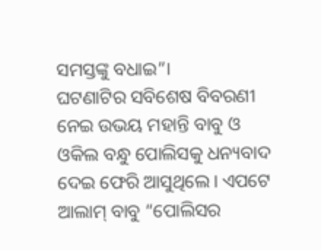ସମସ୍ତଙ୍କୁ ବଧାଇ”।
ଘଟଣାଟିର ସବିଶେଷ ବିବରଣୀ ନେଇ ଉଭୟ ମହାନ୍ତି ବାବୁ ଓ ଓକିଲ ବନ୍ଧୁ ପୋଲିସକୁ ଧନ୍ୟବାଦ ଦେଇ ଫେରି ଆସୁଥିଲେ। ଏପଟେ ଆଲାମ୍ ବାବୁ “ପୋଲିସର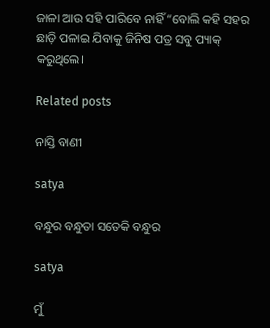ଜାଳା ଆଉ ସହି ପାରିବେ ନାହିଁ “ବୋଲି କହି ସହର ଛାଡ଼ି ପଳାଇ ଯିବାକୁ ଜିନିଷ ପତ୍ର ସବୁ ପ୍ୟାକ୍ କରୁଥିଲେ।

Related posts

ନାସ୍ତି ବାଣୀ

satya

ବନ୍ଧୁର ବନ୍ଧୁତା ସତେକି ବନ୍ଧୁର

satya

ମୁଁ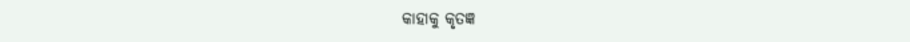କାହାକୁ କୃତଜ୍ଞ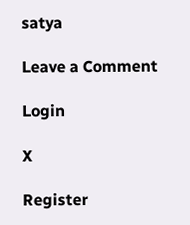satya

Leave a Comment

Login

X

Register